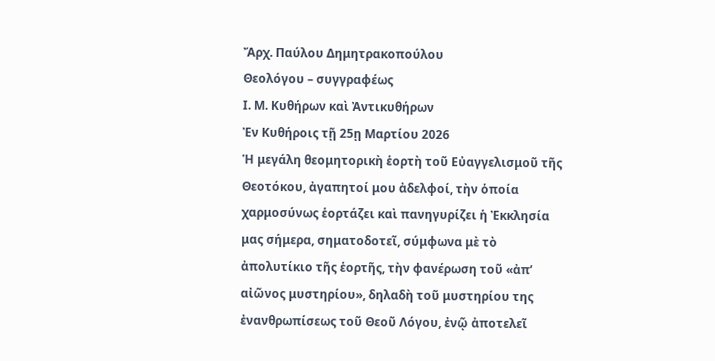Ἄρχ. Παύλου Δημητρακοπούλου
Θεολόγου – συγγραφέως
Ι. Μ. Κυθήρων καὶ Ἀντικυθήρων
Ἐν Κυθήροις τῇ 25ῃ Μαρτίου 2026
Ἡ μεγάλη θεομητορικὴ ἑορτὴ τοῦ Εὐαγγελισμοῦ τῆς Θεοτόκου, ἀγαπητοί μου ἀδελφοί, τὴν ὁποία χαρμοσύνως ἑορτάζει καὶ πανηγυρίζει ἡ Ἐκκλησία μας σήμερα, σηματοδοτεῖ, σύμφωνα μὲ τὸ ἀπολυτίκιο τῆς ἑορτῆς, τὴν φανέρωση τοῦ «ἀπ’ αἰῶνος μυστηρίου», δηλαδὴ τοῦ μυστηρίου της ἐνανθρωπίσεως τοῦ Θεοῦ Λόγου, ἐνῷ ἀποτελεῖ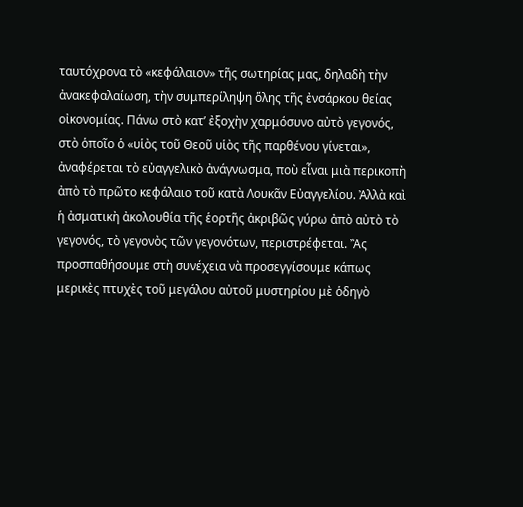ταυτόχρονα τὸ «κεφάλαιον» τῆς σωτηρίας μας, δηλαδὴ τὴν ἀνακεφαλαίωση, τὴν συμπερίληψη ὅλης τῆς ἐνσάρκου θείας οἰκονομίας. Πάνω στὸ κατ’ ἐξοχὴν χαρμόσυνο αὐτὸ γεγονός, στὸ ὁποῖο ὁ «υἱὸς τοῦ Θεοῦ υἱὸς τῆς παρθένου γίνεται», ἀναφέρεται τὸ εὐαγγελικὸ ἀνάγνωσμα, ποὺ εἶναι μιὰ περικοπὴ ἀπὸ τὸ πρῶτο κεφάλαιο τοῦ κατὰ Λουκᾶν Εὐαγγελίου. Ἀλλὰ καὶ ἡ ἀσματικὴ ἀκολουθία τῆς ἑορτῆς ἀκριβῶς γύρω ἀπὸ αὐτὸ τὸ γεγονός, τὸ γεγονὸς τῶν γεγονότων, περιστρέφεται. Ἂς προσπαθήσουμε στὴ συνέχεια νὰ προσεγγίσουμε κάπως μερικὲς πτυχὲς τοῦ μεγάλου αὐτοῦ μυστηρίου μὲ ὁδηγὸ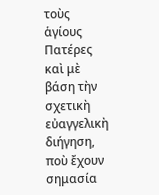τοὺς ἁγίους Πατέρες καὶ μὲ βάση τὴν σχετικὴ εὐαγγελικὴ διήγηση, ποὺ ἔχουν σημασία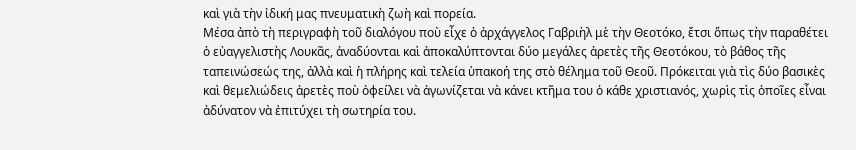καὶ γιὰ τὴν ἰδική μας πνευματικὴ ζωὴ καὶ πορεία.
Μέσα ἀπὸ τὴ περιγραφὴ τοῦ διαλόγου ποὺ εἶχε ὁ ἀρχάγγελος Γαβριὴλ μὲ τὴν Θεοτόκο, ἔτσι ὅπως τὴν παραθέτει ὁ εὐαγγελιστὴς Λουκᾶς, ἀναδύονται καὶ ἀποκαλύπτονται δύο μεγάλες ἀρετὲς τῆς Θεοτόκου, τὸ βάθος τῆς ταπεινώσεώς της, ἀλλὰ καὶ ἡ πλήρης καὶ τελεία ὑπακοή της στὸ θέλημα τοῦ Θεοῦ. Πρόκειται γιὰ τὶς δύο βασικὲς καὶ θεμελιώδεις ἀρετὲς ποὺ ὀφείλει νὰ ἀγωνίζεται νὰ κάνει κτῆμα του ὁ κάθε χριστιανός, χωρὶς τὶς ὁποῖες εἶναι ἀδύνατον νὰ ἐπιτύχει τὴ σωτηρία του.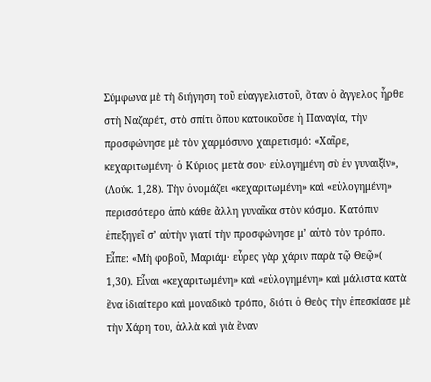Σύμφωνα μὲ τὴ διήγηση τοῦ εὐαγγελιστοῦ, ὅταν ὁ ἄγγελος ἦρθε στὴ Ναζαρέτ, στὸ σπίτι ὅπου κατοικοῦσε ἡ Παναγία, τὴν προσφώνησε μὲ τὸν χαρμόσυνο χαιρετισμό: «Χαῖρε, κεχαριτωμένη· ὁ Κύριος μετὰ σου· εὐλογημένη σὺ ἐν γυναιξίν», (Λούκ. 1,28). Τὴν ὀνομάζει «κεχαριτωμένη» καὶ «εὐλογημένη» περισσότερο ἀπὸ κάθε ἄλλη γυναῖκα στὸν κόσμο. Κατόπιν ἐπεξηγεῖ σ’ αὐτὴν γιατί τὴν προσφώνησε μ’ αὐτὸ τὸν τρόπο. Εἶπε: «Μὴ φοβοῦ, Μαριάμ· εὗρες γὰρ χάριν παρὰ τῷ Θεῷ»( 1,30). Εἶναι «κεχαριτωμένη» καὶ «εὐλογημένη» καὶ μάλιστα κατὰ ἕνα ἰδιαίτερο καὶ μοναδικὸ τρόπο, διότι ὁ Θεὸς τὴν ἐπεσκίασε μὲ τὴν Χάρη του, ἀλλὰ καὶ γιὰ ἕναν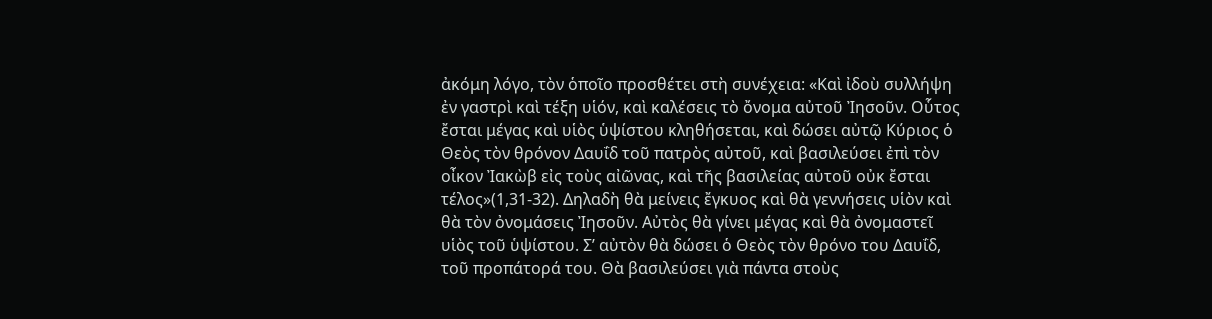ἀκόμη λόγο, τὸν ὁποῖο προσθέτει στὴ συνέχεια: «Καὶ ἰδοὺ συλλήψη ἐν γαστρὶ καὶ τέξη υἱόν, καὶ καλέσεις τὸ ὄνομα αὐτοῦ Ἰησοῦν. Οὗτος ἔσται μέγας καὶ υἱὸς ὑψίστου κληθήσεται, καὶ δώσει αὐτῷ Κύριος ὁ Θεὸς τὸν θρόνον Δαυΐδ τοῦ πατρὸς αὐτοῦ, καὶ βασιλεύσει ἐπὶ τὸν οἶκον Ἰακὼβ εἰς τοὺς αἰῶνας, καὶ τῆς βασιλείας αὐτοῦ οὐκ ἔσται τέλος»(1,31-32). Δηλαδὴ θὰ μείνεις ἔγκυος καὶ θὰ γεννήσεις υἱὸν καὶ θὰ τὸν ὀνομάσεις Ἰησοῦν. Αὐτὸς θὰ γίνει μέγας καὶ θὰ ὀνομαστεῖ υἱὸς τοῦ ὑψίστου. Σ’ αὐτὸν θὰ δώσει ὁ Θεὸς τὸν θρόνο του Δαυΐδ, τοῦ προπάτορά του. Θὰ βασιλεύσει γιὰ πάντα στοὺς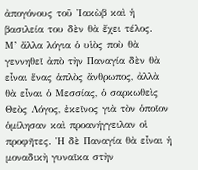ἀπογόνους τοῦ Ἰακὼβ καὶ ἡ βασιλεία του δὲν θὰ ἔχει τέλος.
Μ’ ἄλλα λόγια ὁ υἱὸς ποὺ θὰ γεννηθεῖ ἀπὸ τὴν Παναγία δὲν θὰ εἶναι ἕνας ἁπλὸς ἄνθρωπος, ἀλλὰ θὰ εἶναι ὁ Μεσσίας, ὁ σαρκωθεὶς Θεὸς Λόγος, ἐκεῖνος γιὰ τὸν ὁποῖον ὁμίλησαν καὶ προανήγγειλαν οἱ προφῆτες. Ἡ δὲ Παναγία θὰ εἶναι ἡ μοναδικὴ γυναῖκα στὴν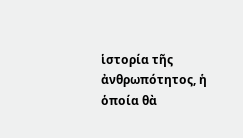ἱστορία τῆς ἀνθρωπότητος, ἡ ὁποία θὰ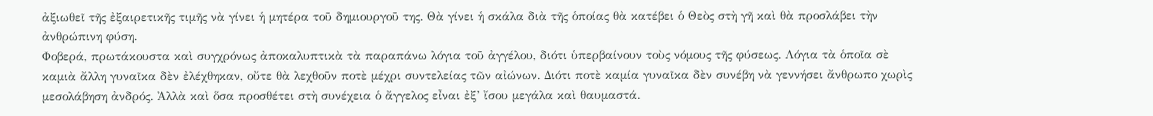ἀξιωθεῖ τῆς ἐξαιρετικῆς τιμῆς νὰ γίνει ἡ μητέρα τοῦ δημιουργοῦ της. Θὰ γίνει ἡ σκάλα διὰ τῆς ὁποίας θὰ κατέβει ὁ Θεὸς στὴ γῆ καὶ θὰ προσλάβει τὴν ἀνθρώπινη φύση.
Φοβερά, πρωτάκουστα καὶ συγχρόνως ἀποκαλυπτικὰ τὰ παραπάνω λόγια τοῦ ἀγγέλου, διότι ὑπερβαίνουν τοὺς νόμους τῆς φύσεως. Λόγια τὰ ὁποῖα σὲ καμιὰ ἄλλη γυναῖκα δὲν ἐλέχθηκαν, οὔτε θὰ λεχθοῦν ποτὲ μέχρι συντελείας τῶν αἰώνων. Διότι ποτὲ καμία γυναῖκα δὲν συνέβη νὰ γεννήσει ἄνθρωπο χωρὶς μεσολάβηση ἀνδρός. Ἀλλὰ καὶ ὅσα προσθέτει στὴ συνέχεια ὁ ἄγγελος εἶναι ἐξ’ ἴσου μεγάλα καὶ θαυμαστά.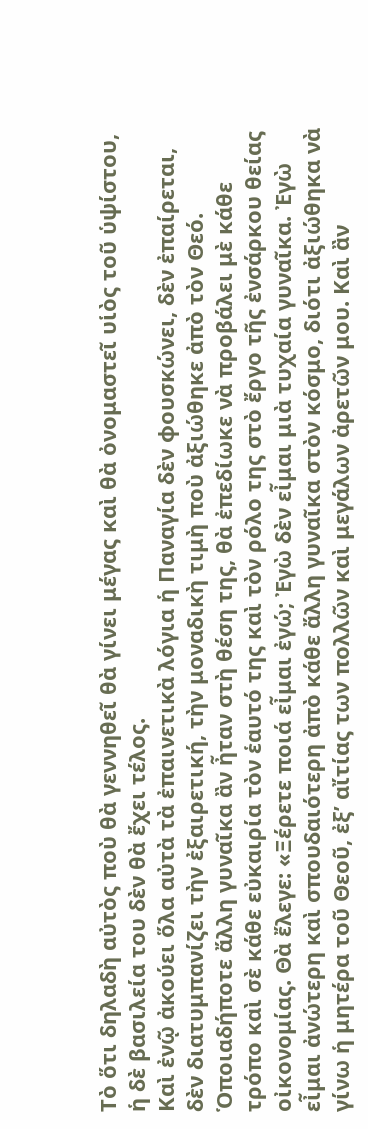Τὸ ὅτι δηλαδὴ αὐτὸς ποὺ θὰ γεννηθεῖ θὰ γίνει μέγας καὶ θὰ ὀνομαστεῖ υἱὸς τοῦ ὑψίστου, ἡ δὲ βασιλεία του δὲν θὰ ἔχει τέλος.
Καὶ ἐνῷ ἀκούει ὅλα αὐτὰ τὰ ἐπαινετικὰ λόγια ἡ Παναγία δὲν φουσκώνει, δὲν ἐπαίρεται, δὲν διατυμπανίζει τὴν ἐξαιρετική, τὴν μοναδικὴ τιμὴ ποὺ ἀξιώθηκε ἀπὸ τὸν Θεό. Ὁποιαδήποτε ἄλλη γυναῖκα ἂν ἦταν στὴ θέση της, θὰ ἐπεδίωκε νὰ προβάλει μὲ κάθε τρόπο καὶ σὲ κάθε εὐκαιρία τὸν ἑαυτό της καὶ τὸν ρόλο της στὸ ἔργο τῆς ἐνσάρκου θείας οἰκονομίας. Θὰ ἔλεγε: «Ξέρετε ποιά εἶμαι ἐγώ; Ἐγὼ δὲν εἶμαι μιὰ τυχαία γυναῖκα. Ἐγὼ εἶμαι ἀνώτερη καὶ σπουδαιότερη ἀπὸ κάθε ἄλλη γυναῖκα στὸν κόσμο, διότι ἀξιώθηκα νὰ γίνω ἡ μητέρα τοῦ Θεοῦ, ἐξ’ αἴτίας των πολλῶν καὶ μεγάλων ἀρετῶν μου. Καὶ ἂν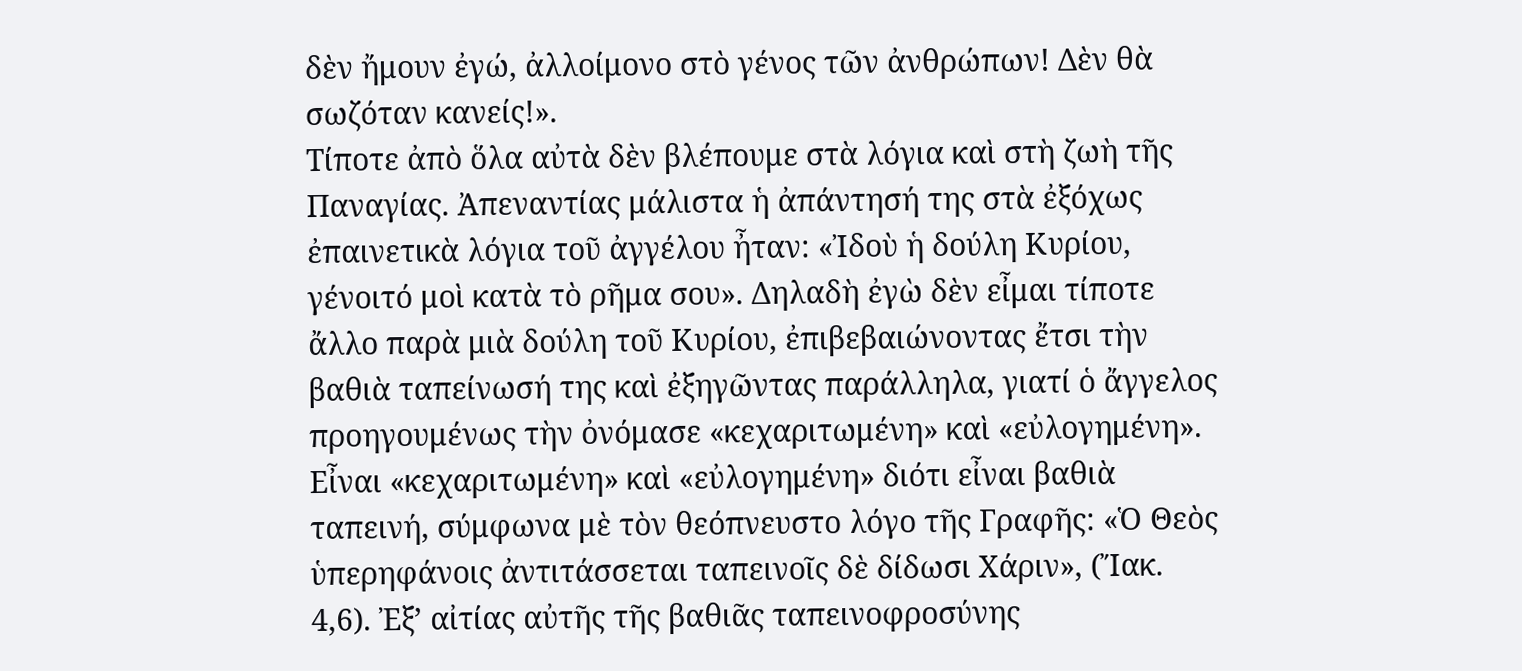δὲν ἤμουν ἐγώ, ἀλλοίμονο στὸ γένος τῶν ἀνθρώπων! Δὲν θὰ σωζόταν κανείς!».
Τίποτε ἀπὸ ὅλα αὐτὰ δὲν βλέπουμε στὰ λόγια καὶ στὴ ζωὴ τῆς Παναγίας. Ἀπεναντίας μάλιστα ἡ ἀπάντησή της στὰ ἐξόχως ἐπαινετικὰ λόγια τοῦ ἀγγέλου ἦταν: «Ἰδοὺ ἡ δούλη Κυρίου, γένοιτό μοὶ κατὰ τὸ ρῆμα σου». Δηλαδὴ ἐγὼ δὲν εἶμαι τίποτε ἄλλο παρὰ μιὰ δούλη τοῦ Κυρίου, ἐπιβεβαιώνοντας ἔτσι τὴν βαθιὰ ταπείνωσή της καὶ ἐξηγῶντας παράλληλα, γιατί ὁ ἄγγελος προηγουμένως τὴν ὀνόμασε «κεχαριτωμένη» καὶ «εὐλογημένη». Εἶναι «κεχαριτωμένη» καὶ «εὐλογημένη» διότι εἶναι βαθιὰ ταπεινή, σύμφωνα μὲ τὸν θεόπνευστο λόγο τῆς Γραφῆς: «Ὁ Θεὸς ὑπερηφάνοις ἀντιτάσσεται ταπεινοῖς δὲ δίδωσι Χάριν», (Ἴακ. 4,6). Ἐξ’ αἰτίας αὐτῆς τῆς βαθιᾶς ταπεινοφροσύνης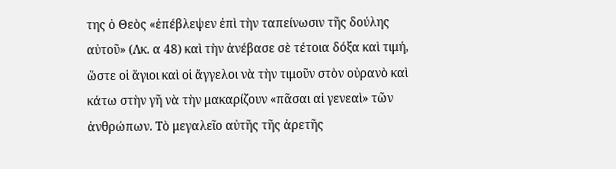της ὁ Θεὸς «ἐπέβλεψεν ἐπὶ τὴν ταπείνωσιν τῆς δούλης αὐτοῦ» (Λκ. α 48) καὶ τὴν ἀνέβασε σὲ τέτοια δόξα καὶ τιμή, ὥστε οἱ ἅγιοι καὶ οἱ ἄγγελοι νὰ τὴν τιμοῦν στὸν οὐρανὸ καὶ κάτω στὴν γῆ νὰ τὴν μακαρίζουν «πᾶσαι αἱ γενεαὶ» τῶν ἀνθρώπων. Τὸ μεγαλεῖο αὐτῆς τῆς ἀρετῆς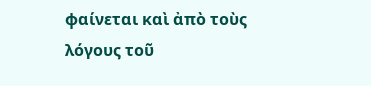φαίνεται καὶ ἀπὸ τοὺς λόγους τοῦ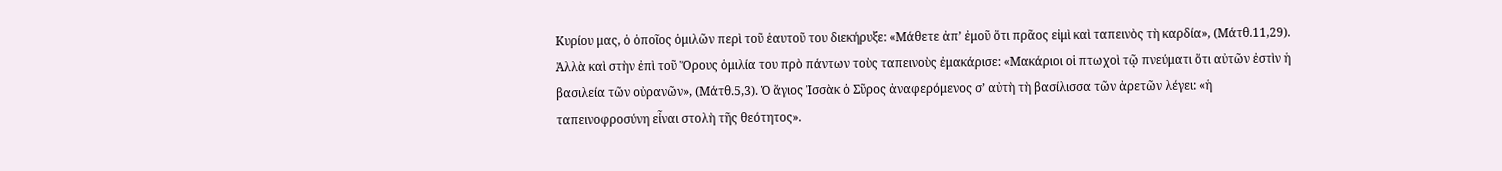Κυρίου μας, ὁ ὁποῖος ὁμιλῶν περὶ τοῦ ἑαυτοῦ του διεκήρυξε: «Μάθετε ἀπ’ ἐμοῦ ὅτι πρᾶος εἰμὶ καὶ ταπεινὸς τὴ καρδία», (Μάτθ.11,29). Ἀλλὰ καὶ στὴν ἐπὶ τοῦ Ὅρους ὁμιλία του πρὸ πάντων τοὺς ταπεινοὺς ἐμακάρισε: «Μακάριοι οἱ πτωχοὶ τῷ πνεύματι ὅτι αὐτῶν ἐστὶν ἡ βασιλεία τῶν οὐρανῶν», (Μάτθ.5,3). Ὁ ἅγιος Ἰσσὰκ ὁ Σῦρος ἀναφερόμενος σ’ αὐτὴ τὴ βασίλισσα τῶν ἀρετῶν λέγει: «ἡ ταπεινοφροσύνη εἶναι στολὴ τῆς θεότητος».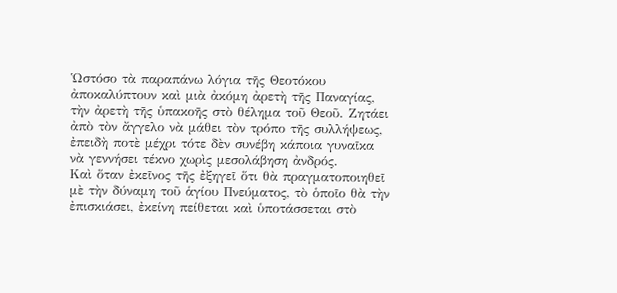Ὡστόσο τὰ παραπάνω λόγια τῆς Θεοτόκου ἀποκαλύπτουν καὶ μιὰ ἀκόμη ἀρετὴ τῆς Παναγίας, τὴν ἀρετὴ τῆς ὑπακοῆς στὸ θέλημα τοῦ Θεοῦ. Ζητάει ἀπὸ τὸν ἄγγελο νὰ μάθει τὸν τρόπο τῆς συλλήψεως, ἐπειδὴ ποτὲ μέχρι τότε δὲν συνέβη κάποια γυναῖκα νὰ γεννήσει τέκνο χωρὶς μεσολάβηση ἀνδρός.
Καὶ ὅταν ἐκεῖνος τῆς ἐξηγεῖ ὅτι θὰ πραγματοποιηθεῖ μὲ τὴν δύναμη τοῦ ἁγίου Πνεύματος, τὸ ὁποῖο θὰ τὴν ἐπισκιάσει, ἐκείνη πείθεται καὶ ὑποτάσσεται στὸ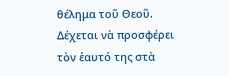θέλημα τοῦ Θεοῦ. Δέχεται νὰ προσφέρει τὸν ἑαυτό της στὰ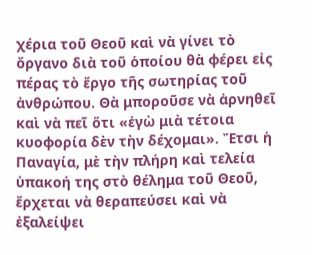χέρια τοῦ Θεοῦ καὶ νὰ γίνει τὸ ὄργανο διὰ τοῦ ὁποίου θὰ φέρει εἰς πέρας τὸ ἔργο τῆς σωτηρίας τοῦ ἀνθρώπου. Θὰ μποροῦσε νὰ ἀρνηθεῖ καὶ νὰ πεῖ ὅτι «ἐγὼ μιὰ τέτοια κυοφορία δὲν τὴν δέχομαι». Ἔτσι ἡ Παναγία, μὲ τὴν πλήρη καὶ τελεία ὑπακοή της στὸ θέλημα τοῦ Θεοῦ, ἔρχεται νὰ θεραπεύσει καὶ νὰ ἐξαλείψει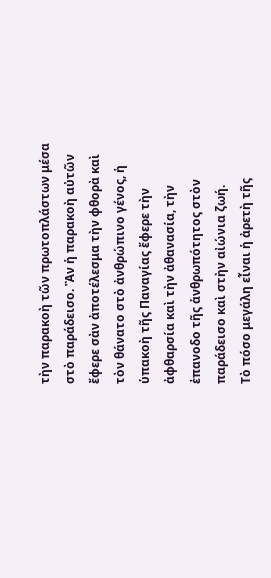τὴν παρακοὴ τῶν πρωτοπλάστων μέσα στὸ παράδεισο. Ἂν ἡ παρακοὴ αὐτῶν ἔφερε σὰν ἀποτέλεσμα τὴν φθορὰ καὶ τὸν θάνατο στὸ ἀνθρώπινο γένος, ἡ ὑπακοὴ τῆς Παναγίας ἔφερε τὴν ἀφθαρσία καὶ τὴν ἀθανασία, τὴν ἐπανοδο τῆς ἀνθρωπότητος στὸν παράδεισο καὶ στὴν αἰώνια ζωή.
Τὸ πόσο μεγάλη εἶναι ἡ ἀρετὴ τῆς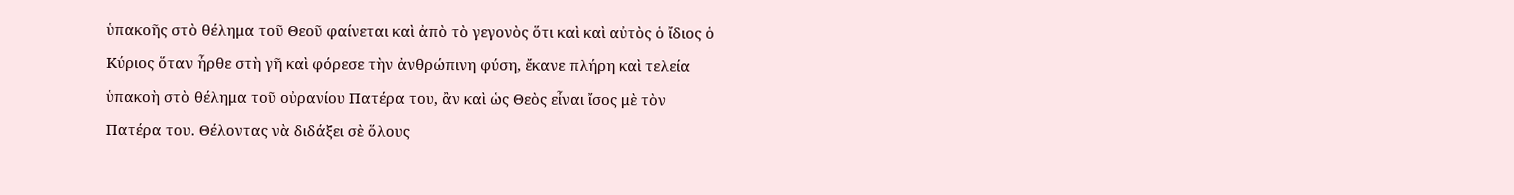ὑπακοῆς στὸ θέλημα τοῦ Θεοῦ φαίνεται καὶ ἀπὸ τὸ γεγονὸς ὅτι καὶ καὶ αὐτὸς ὁ ἴδιος ὁ Κύριος ὅταν ἦρθε στὴ γῆ καὶ φόρεσε τὴν ἀνθρώπινη φύση, ἔκανε πλήρη καὶ τελεία ὑπακοὴ στὸ θέλημα τοῦ οὐρανίου Πατέρα του, ἂν καὶ ὡς Θεὸς εἶναι ἴσος μὲ τὸν Πατέρα του. Θέλοντας νὰ διδάξει σὲ ὅλους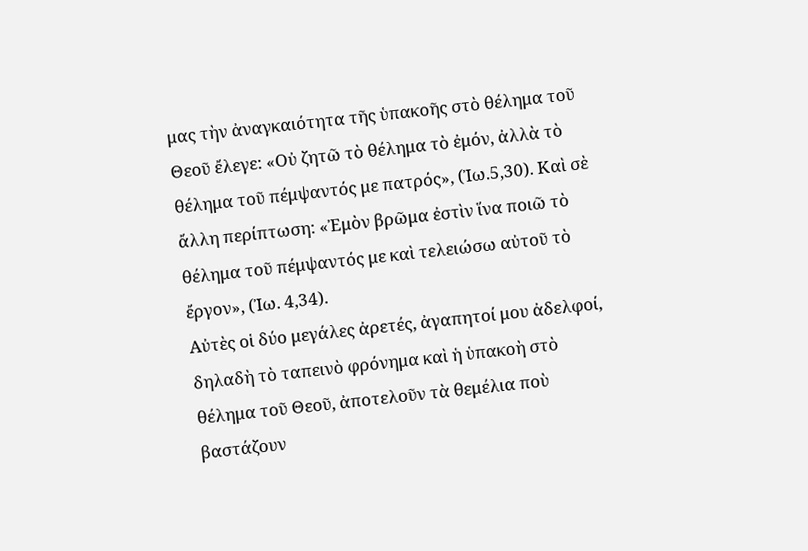μας τὴν ἀναγκαιότητα τῆς ὑπακοῆς στὸ θέλημα τοῦ Θεοῦ ἔλεγε: «Οὐ ζητῶ τὸ θέλημα τὸ ἐμόν, ἀλλὰ τὸ θέλημα τοῦ πέμψαντός με πατρός», (Ἰω.5,30). Καὶ σὲ ἄλλη περίπτωση: «Ἐμὸν βρῶμα ἐστὶν ἵνα ποιῶ τὸ θέλημα τοῦ πέμψαντός με καὶ τελειώσω αὐτοῦ τὸ ἔργον», (Ἰω. 4,34).
Αὐτὲς οἱ δύο μεγάλες ἀρετές, ἀγαπητοί μου ἀδελφοί, δηλαδὴ τὸ ταπεινὸ φρόνημα καὶ ἡ ὑπακοὴ στὸ θέλημα τοῦ Θεοῦ, ἀποτελοῦν τὰ θεμέλια ποὺ βαστάζουν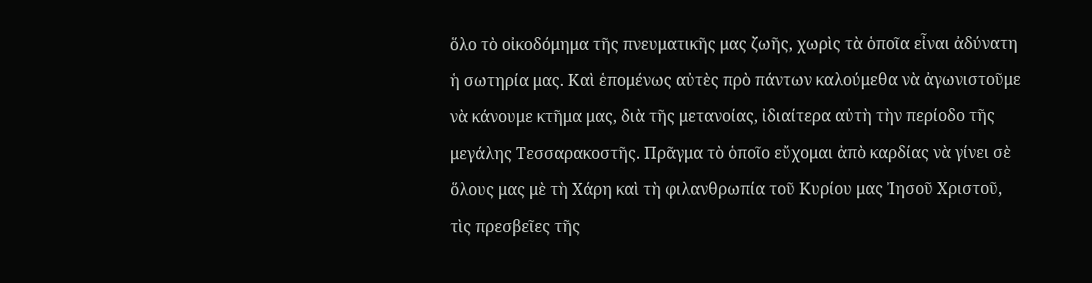ὅλο τὸ οἰκοδόμημα τῆς πνευματικῆς μας ζωῆς, χωρὶς τὰ ὁποῖα εἶναι ἀδύνατη ἡ σωτηρία μας. Καὶ ἑπομένως αὐτὲς πρὸ πάντων καλούμεθα νὰ ἀγωνιστοῦμε νὰ κάνουμε κτῆμα μας, διὰ τῆς μετανοίας, ἰδιαίτερα αὐτὴ τὴν περίοδο τῆς μεγάλης Τεσσαρακοστῆς. Πρᾶγμα τὸ ὁποῖο εὔχομαι ἀπὸ καρδίας νὰ γίνει σὲ ὅλους μας μὲ τὴ Χάρη καὶ τὴ φιλανθρωπία τοῦ Κυρίου μας Ἰησοῦ Χριστοῦ, τὶς πρεσβεῖες τῆς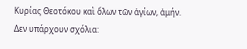Κυρίας Θεοτόκου καὶ ὅλων τῶν ἁγίων, ἀμήν.
Δεν υπάρχουν σχόλια: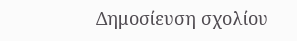Δημοσίευση σχολίου